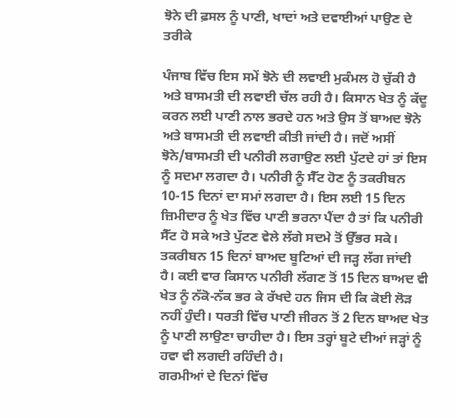ਝੋਨੇ ਦੀ ਫ਼ਸਲ ਨੂੰ ਪਾਣੀ, ਖਾਦਾਂ ਅਤੇ ਦਵਾਈਆਂ ਪਾਉਣ ਦੇ ਤਰੀਕੇ

ਪੰਜਾਬ ਵਿੱਚ ਇਸ ਸਮੇਂ ਝੋਨੇ ਦੀ ਲਵਾਈ ਮੁਕੰਮਲ ਹੋ ਚੁੱਕੀ ਹੈ ਅਤੇ ਬਾਸਮਤੀ ਦੀ ਲਵਾਈ ਚੱਲ ਰਹੀ ਹੈ। ਕਿਸਾਨ ਖੇਤ ਨੂੰ ਕੱਦੂ ਕਰਨ ਲਈ ਪਾਣੀ ਨਾਲ ਭਰਦੇ ਹਨ ਅਤੇ ਉਸ ਤੋਂ ਬਾਅਦ ਝੋਨੇ ਅਤੇ ਬਾਸਮਤੀ ਦੀ ਲਵਾਈ ਕੀਤੀ ਜਾਂਦੀ ਹੈ। ਜਦੋਂ ਅਸੀਂ ਝੋਨੇ/ਬਾਸਮਤੀ ਦੀ ਪਨੀਰੀ ਲਗਾਉਣ ਲਈ ਪੁੱਟਦੇ ਹਾਂ ਤਾਂ ਇਸ ਨੂੰ ਸਦਮਾ ਲਗਦਾ ਹੈ। ਪਨੀਰੀ ਨੂੰ ਸੈੱਟ ਹੋਣ ਨੂੰ ਤਕਰੀਬਨ 10-15 ਦਿਨਾਂ ਦਾ ਸਮਾਂ ਲਗਦਾ ਹੈ। ਇਸ ਲਈ 15 ਦਿਨ ਜ਼ਿਮੀਦਾਰ ਨੂੰ ਖੇਤ ਵਿੱਚ ਪਾਣੀ ਭਰਨਾ ਪੈਂਦਾ ਹੈ ਤਾਂ ਕਿ ਪਨੀਰੀ ਸੈੱਟ ਹੋ ਸਕੇ ਅਤੇ ਪੁੱਟਣ ਵੇਲੇ ਲੱਗੇ ਸਦਮੇ ਤੋਂ ਉੱਭਰ ਸਕੇ। ਤਕਰੀਬਨ 15 ਦਿਨਾਂ ਬਾਅਦ ਬੂਟਿਆਂ ਦੀ ਜੜ੍ਹ ਲੱਗ ਜਾਂਦੀ ਹੈ। ਕਈ ਵਾਰ ਕਿਸਾਨ ਪਨੀਰੀ ਲੱਗਣ ਤੋਂ 15 ਦਿਨ ਬਾਅਦ ਵੀ ਖੇਤ ਨੂੰ ਨੱਕੋ-ਨੱਕ ਭਰ ਕੇ ਰੱਖਦੇ ਹਨ ਜਿਸ ਦੀ ਕਿ ਕੋਈ ਲੋੜ ਨਹੀਂ ਹੁੰਦੀ। ਧਰਤੀ ਵਿੱਚ ਪਾਣੀ ਜੀਰਨ ਤੋਂ 2 ਦਿਨ ਬਾਅਦ ਖੇਤ ਨੂੰ ਪਾਣੀ ਲਾਉਣਾ ਚਾਹੀਦਾ ਹੈ। ਇਸ ਤਰ੍ਹਾਂ ਬੂਟੇ ਦੀਆਂ ਜੜ੍ਹਾਂ ਨੂੰ ਹਵਾ ਵੀ ਲਗਦੀ ਰਹਿੰਦੀ ਹੈ।
ਗਰਮੀਆਂ ਦੇ ਦਿਨਾਂ ਵਿੱਚ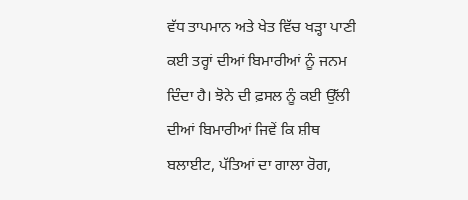ਵੱਧ ਤਾਪਮਾਨ ਅਤੇ ਖੇਤ ਵਿੱਚ ਖੜ੍ਹਾ ਪਾਣੀ ਕਈ ਤਰ੍ਹਾਂ ਦੀਆਂ ਬਿਮਾਰੀਆਂ ਨੂੰ ਜਨਮ ਦਿੰਦਾ ਹੈ। ਝੋਨੇ ਦੀ ਫ਼ਸਲ ਨੂੰ ਕਈ ਉੱਲੀ ਦੀਆਂ ਬਿਮਾਰੀਆਂ ਜਿਵੇਂ ਕਿ ਸ਼ੀਥ ਬਲਾਈਟ, ਪੱਤਿਆਂ ਦਾ ਗਾਲਾ ਰੋਗ,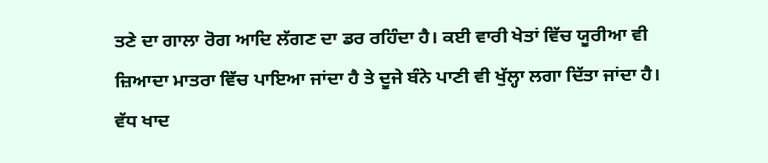ਤਣੇ ਦਾ ਗਾਲਾ ਰੋਗ ਆਦਿ ਲੱਗਣ ਦਾ ਡਰ ਰਹਿੰਦਾ ਹੈ। ਕਈ ਵਾਰੀ ਖੇਤਾਂ ਵਿੱਚ ਯੂਰੀਆ ਵੀ ਜ਼ਿਆਦਾ ਮਾਤਰਾ ਵਿੱਚ ਪਾਇਆ ਜਾਂਦਾ ਹੈ ਤੇ ਦੂਜੇ ਬੰਨੇ ਪਾਣੀ ਵੀ ਖੁੱਲ੍ਹਾ ਲਗਾ ਦਿੱਤਾ ਜਾਂਦਾ ਹੈ। ਵੱਧ ਖਾਦ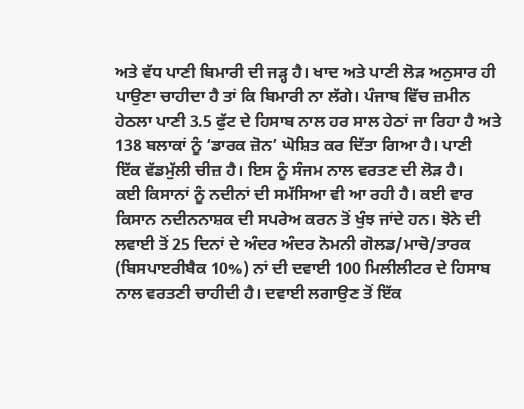ਅਤੇ ਵੱਧ ਪਾਣੀ ਬਿਮਾਰੀ ਦੀ ਜੜ੍ਹ ਹੈ। ਖਾਦ ਅਤੇ ਪਾਣੀ ਲੋੜ ਅਨੁਸਾਰ ਹੀ ਪਾਉਣਾ ਚਾਹੀਦਾ ਹੈ ਤਾਂ ਕਿ ਬਿਮਾਰੀ ਨਾ ਲੱਗੇ। ਪੰਜਾਬ ਵਿੱਚ ਜ਼ਮੀਨ ਹੇਠਲਾ ਪਾਣੀ 3.5 ਫੁੱਟ ਦੇ ਹਿਸਾਬ ਨਾਲ ਹਰ ਸਾਲ ਹੇਠਾਂ ਜਾ ਰਿਹਾ ਹੈ ਅਤੇ 138 ਬਲਾਕਾਂ ਨੂੰ ‘ਡਾਰਕ ਜ਼ੋਨ’ ਘੋਸ਼ਿਤ ਕਰ ਦਿੱਤਾ ਗਿਆ ਹੈ। ਪਾਣੀ ਇੱਕ ਵੱਡਮੁੱਲੀ ਚੀਜ਼ ਹੈ। ਇਸ ਨੂੰ ਸੰਜਮ ਨਾਲ ਵਰਤਣ ਦੀ ਲੋੜ ਹੈ।
ਕਈ ਕਿਸਾਨਾਂ ਨੂੰ ਨਦੀਨਾਂ ਦੀ ਸਮੱਸਿਆ ਵੀ ਆ ਰਹੀ ਹੈ। ਕਈ ਵਾਰ ਕਿਸਾਨ ਨਦੀਨਨਾਸ਼ਕ ਦੀ ਸਪਰੇਅ ਕਰਨ ਤੋਂ ਖੁੰਝ ਜਾਂਦੇ ਹਨ। ਝੋਨੇ ਦੀ ਲਵਾਈ ਤੋਂ 25 ਦਿਨਾਂ ਦੇ ਅੰਦਰ ਅੰਦਰ ਨੋਮਨੀ ਗੋਲਡ/ਮਾਚੋ/ਤਾਰਕ (ਬਿਸਪਾੲਰੀਬੈਕ 10%) ਨਾਂ ਦੀ ਦਵਾਈ 100 ਮਿਲੀਲੀਟਰ ਦੇ ਹਿਸਾਬ ਨਾਲ ਵਰਤਣੀ ਚਾਹੀਦੀ ਹੈ। ਦਵਾਈ ਲਗਾਉਣ ਤੋਂ ਇੱਕ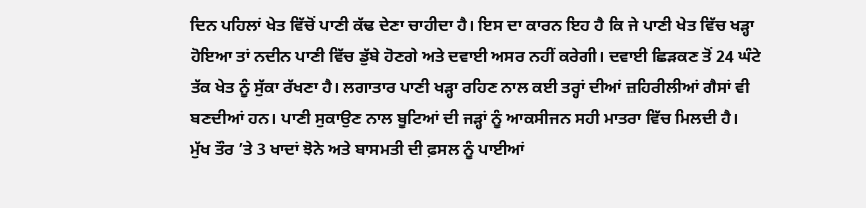ਦਿਨ ਪਹਿਲਾਂ ਖੇਤ ਵਿੱਚੋਂ ਪਾਣੀ ਕੱਢ ਦੇਣਾ ਚਾਹੀਦਾ ਹੈ। ਇਸ ਦਾ ਕਾਰਨ ਇਹ ਹੈ ਕਿ ਜੇ ਪਾਣੀ ਖੇਤ ਵਿੱਚ ਖੜ੍ਹਾ ਹੋਇਆ ਤਾਂ ਨਦੀਨ ਪਾਣੀ ਵਿੱਚ ਡੁੱਬੇ ਹੋਣਗੇ ਅਤੇ ਦਵਾਈ ਅਸਰ ਨਹੀਂ ਕਰੇਗੀ। ਦਵਾਈ ਛਿੜਕਣ ਤੋਂ 24 ਘੰਟੇ ਤੱਕ ਖੇਤ ਨੂੰ ਸੁੱਕਾ ਰੱਖਣਾ ਹੈ। ਲਗਾਤਾਰ ਪਾਣੀ ਖੜ੍ਹਾ ਰਹਿਣ ਨਾਲ ਕਈ ਤਰ੍ਹਾਂ ਦੀਆਂ ਜ਼ਹਿਰੀਲੀਆਂ ਗੈਸਾਂ ਵੀ ਬਣਦੀਆਂ ਹਨ। ਪਾਣੀ ਸੁਕਾਉਣ ਨਾਲ ਬੂਟਿਆਂ ਦੀ ਜੜ੍ਹਾਂ ਨੂੰ ਆਕਸੀਜਨ ਸਹੀ ਮਾਤਰਾ ਵਿੱਚ ਮਿਲਦੀ ਹੈ।
ਮੁੱਖ ਤੌਰ ’ਤੇ 3 ਖਾਦਾਂ ਝੋਨੇ ਅਤੇ ਬਾਸਮਤੀ ਦੀ ਫ਼ਸਲ ਨੂੰ ਪਾਈਆਂ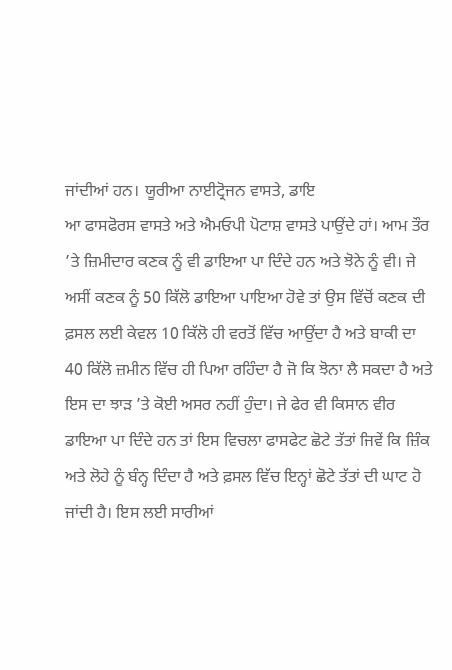ਜਾਂਦੀਆਂ ਹਨ। ਯੂਰੀਆ ਨਾਈਟ੍ਰੋਜਨ ਵਾਸਤੇ, ਡਾਇ
ਆ ਫਾਸਫੋਰਸ ਵਾਸਤੇ ਅਤੇ ਐਮਓਪੀ ਪੋਟਾਸ਼ ਵਾਸਤੇ ਪਾਉਂਦੇ ਹਾਂ। ਆਮ ਤੌਰ ’ਤੇ ਜ਼ਿਮੀਦਾਰ ਕਣਕ ਨੂੰ ਵੀ ਡਾਇਆ ਪਾ ਦਿੰਦੇ ਹਨ ਅਤੇ ਝੋਨੇ ਨੂੰ ਵੀ। ਜੇ ਅਸੀਂ ਕਣਕ ਨੂੰ 50 ਕਿੱਲੋ ਡਾਇਆ ਪਾਇਆ ਹੋਵੇ ਤਾਂ ਉਸ ਵਿੱਚੋਂ ਕਣਕ ਦੀ ਫ਼ਸਲ ਲਈ ਕੇਵਲ 10 ਕਿੱਲੋ ਹੀ ਵਰਤੋਂ ਵਿੱਚ ਆਉਂਦਾ ਹੈ ਅਤੇ ਬਾਕੀ ਦਾ 40 ਕਿੱਲੋ ਜ਼ਮੀਨ ਵਿੱਚ ਹੀ ਪਿਆ ਰਹਿੰਦਾ ਹੈ ਜੋ ਕਿ ਝੋਨਾ ਲੈ ਸਕਦਾ ਹੈ ਅਤੇ ਇਸ ਦਾ ਝਾੜ ’ਤੇ ਕੋਈ ਅਸਰ ਨਹੀਂ ਹੁੰਦਾ। ਜੇ ਫੇਰ ਵੀ ਕਿਸਾਨ ਵੀਰ ਡਾਇਆ ਪਾ ਦਿੰਦੇ ਹਨ ਤਾਂ ਇਸ ਵਿਚਲਾ ਫਾਸਫੇਟ ਛੋਟੇ ਤੱਤਾਂ ਜਿਵੇਂ ਕਿ ਜ਼ਿੰਕ ਅਤੇ ਲੋਹੇ ਨੂੰ ਬੰਨ੍ਹ ਦਿੰਦਾ ਹੈ ਅਤੇ ਫ਼ਸਲ ਵਿੱਚ ਇਨ੍ਹਾਂ ਛੋਟੇ ਤੱਤਾਂ ਦੀ ਘਾਟ ਹੋ ਜਾਂਦੀ ਹੈ। ਇਸ ਲਈ ਸਾਰੀਆਂ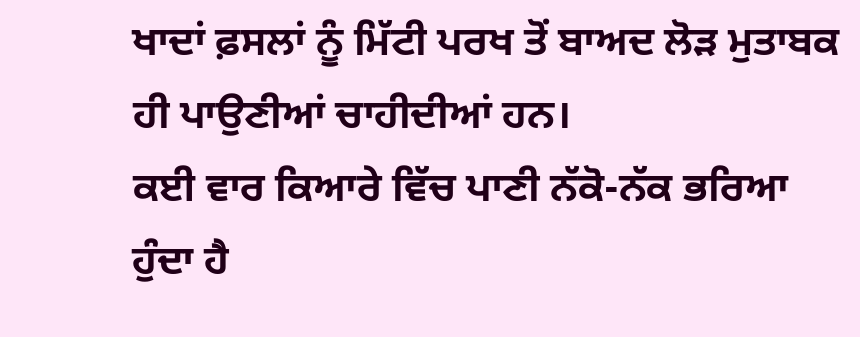ਖਾਦਾਂ ਫ਼ਸਲਾਂ ਨੂੰ ਮਿੱਟੀ ਪਰਖ ਤੋਂ ਬਾਅਦ ਲੋੜ ਮੁਤਾਬਕ ਹੀ ਪਾਉਣੀਆਂ ਚਾਹੀਦੀਆਂ ਹਨ।
ਕਈ ਵਾਰ ਕਿਆਰੇ ਵਿੱਚ ਪਾਣੀ ਨੱਕੋ-ਨੱਕ ਭਰਿਆ ਹੁੰਦਾ ਹੈ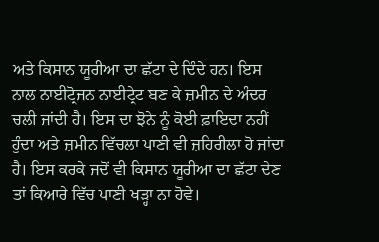ਅਤੇ ਕਿਸਾਨ ਯੂਰੀਆ ਦਾ ਛੱਟਾ ਦੇ ਦਿੰਦੇ ਹਨ। ਇਸ ਨਾਲ ਨਾਈਟ੍ਰੋਜਨ ਨਾਈਟ੍ਰੇਟ ਬਣ ਕੇ ਜ਼ਮੀਨ ਦੇ ਅੰਦਰ ਚਲੀ ਜਾਂਦੀ ਹੈ। ਇਸ ਦਾ ਝੋਨੇ ਨੂੰ ਕੋਈ ਫ਼ਾਇਦਾ ਨਹੀਂ ਹੁੰਦਾ ਅਤੇ ਜ਼ਮੀਨ ਵਿੱਚਲਾ ਪਾਣੀ ਵੀ ਜ਼ਹਿਰੀਲਾ ਹੋ ਜਾਂਦਾ ਹੈ। ਇਸ ਕਰਕੇ ਜਦੋਂ ਵੀ ਕਿਸਾਨ ਯੂਰੀਆ ਦਾ ਛੱਟਾ ਦੇਣ ਤਾਂ ਕਿਆਰੇ ਵਿੱਚ ਪਾਣੀ ਖੜ੍ਹਾ ਨਾ ਹੋਵੇ।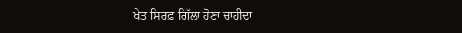ਖੇਤ ਸਿਰਫ਼ ਗਿੱਲਾ ਹੋਣਾ ਚਾਹੀਦਾ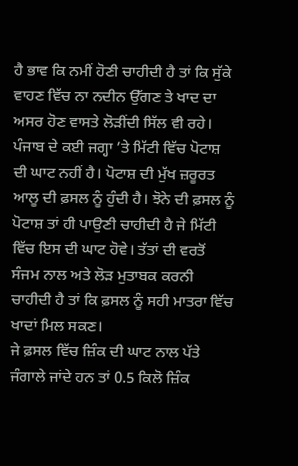ਹੈ ਭਾਵ ਕਿ ਨਮੀਂ ਹੋਣੀ ਚਾਹੀਦੀ ਹੈ ਤਾਂ ਕਿ ਸੁੱਕੇ ਵਾਹਣ ਵਿੱਚ ਨਾ ਨਦੀਨ ਉੱਗਣ ਤੇ ਖਾਦ ਦਾ ਅਸਰ ਹੋਣ ਵਾਸਤੇ ਲੋੜੀਂਦੀ ਸਿੱਲ ਵੀ ਰਹੇ।
ਪੰਜਾਬ ਦੇ ਕਈ ਜਗ੍ਹਾ ’ਤੇ ਮਿੱਟੀ ਵਿੱਚ ਪੋਟਾਸ਼ ਦੀ ਘਾਟ ਨਹੀਂ ਹੈ। ਪੋਟਾਸ਼ ਦੀ ਮੁੱਖ ਜ਼ਰੂਰਤ ਆਲੂ ਦੀ ਫ਼ਸਲ ਨੂੰ ਹੁੰਦੀ ਹੈ। ਝੋਨੇ ਦੀ ਫ਼ਸਲ ਨੂੰ ਪੋਟਾਸ਼ ਤਾਂ ਹੀ ਪਾਉਣੀ ਚਾਹੀਦੀ ਹੈ ਜੇ ਮਿੱਟੀ ਵਿੱਚ ਇਸ ਦੀ ਘਾਟ ਹੋਵੇ। ਤੱਤਾਂ ਦੀ ਵਰਤੋਂ ਸੰਜਮ ਨਾਲ ਅਤੇ ਲੋੜ ਮੁਤਾਬਕ ਕਰਨੀ ਚਾਹੀਦੀ ਹੈ ਤਾਂ ਕਿ ਫ਼ਸਲ ਨੂੰ ਸਹੀ ਮਾਤਰਾ ਵਿੱਚ ਖਾਦਾਂ ਮਿਲ ਸਕਣ।
ਜੇ ਫ਼ਸਲ ਵਿੱਚ ਜ਼ਿੰਕ ਦੀ ਘਾਟ ਨਾਲ ਪੱਤੇ ਜੰਗਾਲੇ ਜਾਂਦੇ ਹਨ ਤਾਂ 0.5 ਕਿਲੋ ਜ਼ਿੰਕ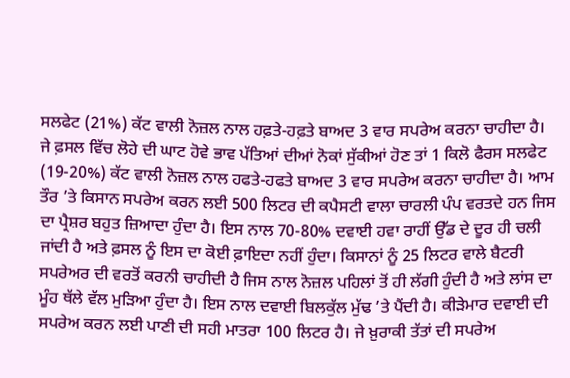ਸਲਫੇਟ (21%) ਕੱਟ ਵਾਲੀ ਨੋਜ਼ਲ ਨਾਲ ਹਫ਼ਤੇ-ਹਫ਼ਤੇ ਬਾਅਦ 3 ਵਾਰ ਸਪਰੇਅ ਕਰਨਾ ਚਾਹੀਦਾ ਹੈ। ਜੇ ਫ਼ਸਲ ਵਿੱਚ ਲੋਹੇ ਦੀ ਘਾਟ ਹੋਵੇ ਭਾਵ ਪੱਤਿਆਂ ਦੀਆਂ ਨੋਕਾਂ ਸੁੱਕੀਆਂ ਹੋਣ ਤਾਂ 1 ਕਿਲੋ ਫੈਰਸ ਸਲਫੇਟ (19-20%) ਕੱਟ ਵਾਲੀ ਨੋਜ਼ਲ ਨਾਲ ਹਫਤੇ-ਹਫਤੇ ਬਾਅਦ 3 ਵਾਰ ਸਪਰੇਅ ਕਰਨਾ ਚਾਹੀਦਾ ਹੈ। ਆਮ ਤੌਰ ’ਤੇ ਕਿਸਾਨ ਸਪਰੇਅ ਕਰਨ ਲਈ 500 ਲਿਟਰ ਦੀ ਕਪੈਸਟੀ ਵਾਲਾ ਚਾਰਲੀ ਪੰਪ ਵਰਤਦੇ ਹਨ ਜਿਸ ਦਾ ਪ੍ਰੈਸ਼ਰ ਬਹੁਤ ਜ਼ਿਆਦਾ ਹੁੰਦਾ ਹੈ। ਇਸ ਨਾਲ 70-80% ਦਵਾਈ ਹਵਾ ਰਾਹੀਂ ਉੱਡ ਦੇ ਦੂਰ ਹੀ ਚਲੀ ਜਾਂਦੀ ਹੈ ਅਤੇ ਫ਼ਸਲ ਨੂੰ ਇਸ ਦਾ ਕੋਈ ਫ਼ਾਇਦਾ ਨਹੀਂ ਹੁੰਦਾ। ਕਿਸਾਨਾਂ ਨੂੰ 25 ਲਿਟਰ ਵਾਲੇ ਬੈਟਰੀ ਸਪਰੇਅਰ ਦੀ ਵਰਤੋਂ ਕਰਨੀ ਚਾਹੀਦੀ ਹੈ ਜਿਸ ਨਾਲ ਨੋਜ਼ਲ ਪਹਿਲਾਂ ਤੋਂ ਹੀ ਲੱਗੀ ਹੁੰਦੀ ਹੈ ਅਤੇ ਲਾਂਸ ਦਾ ਮੂੰਹ ਥੱਲੇ ਵੱਲ ਮੁੜਿਆ ਹੁੰਦਾ ਹੈ। ਇਸ ਨਾਲ ਦਵਾਈ ਬਿਲਕੁੱਲ ਮੁੱਢ ’ਤੇ ਪੈਂਦੀ ਹੈ। ਕੀੜੇਮਾਰ ਦਵਾਈ ਦੀ ਸਪਰੇਅ ਕਰਨ ਲਈ ਪਾਣੀ ਦੀ ਸਹੀ ਮਾਤਰਾ 100 ਲਿਟਰ ਹੈ। ਜੇ ਖ਼ੁਰਾਕੀ ਤੱਤਾਂ ਦੀ ਸਪਰੇਅ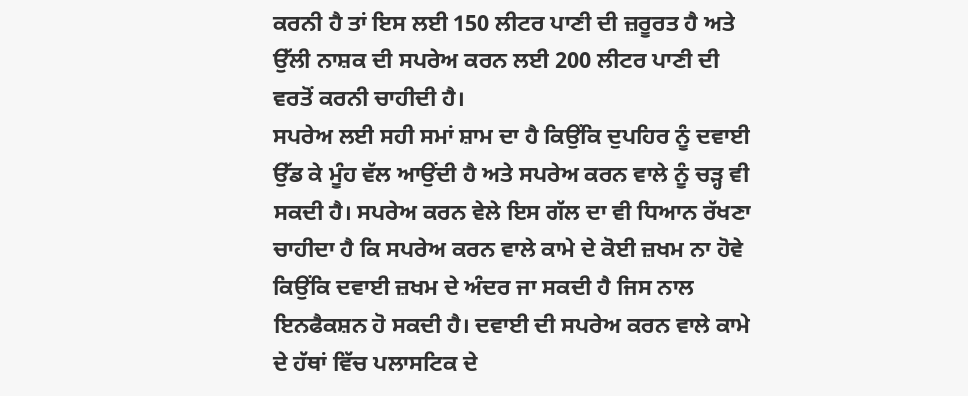ਕਰਨੀ ਹੈ ਤਾਂ ਇਸ ਲਈ 150 ਲੀਟਰ ਪਾਣੀ ਦੀ ਜ਼ਰੂਰਤ ਹੈ ਅਤੇ ਉੱਲੀ ਨਾਸ਼ਕ ਦੀ ਸਪਰੇਅ ਕਰਨ ਲਈ 200 ਲੀਟਰ ਪਾਣੀ ਦੀ ਵਰਤੋਂ ਕਰਨੀ ਚਾਹੀਦੀ ਹੈ।
ਸਪਰੇਅ ਲਈ ਸਹੀ ਸਮਾਂ ਸ਼ਾਮ ਦਾ ਹੈ ਕਿਉਂਕਿ ਦੁਪਹਿਰ ਨੂੰ ਦਵਾਈ ਉੱਡ ਕੇ ਮੂੰਹ ਵੱਲ ਆਉਂਦੀ ਹੈ ਅਤੇ ਸਪਰੇਅ ਕਰਨ ਵਾਲੇ ਨੂੰ ਚੜ੍ਹ ਵੀ ਸਕਦੀ ਹੈ। ਸਪਰੇਅ ਕਰਨ ਵੇਲੇ ਇਸ ਗੱਲ ਦਾ ਵੀ ਧਿਆਨ ਰੱਖਣਾ ਚਾਹੀਦਾ ਹੈ ਕਿ ਸਪਰੇਅ ਕਰਨ ਵਾਲੇ ਕਾਮੇ ਦੇ ਕੋਈ ਜ਼ਖਮ ਨਾ ਹੋਵੇ ਕਿਉਂਕਿ ਦਵਾਈ ਜ਼ਖਮ ਦੇ ਅੰਦਰ ਜਾ ਸਕਦੀ ਹੈ ਜਿਸ ਨਾਲ ਇਨਫੈਕਸ਼ਨ ਹੋ ਸਕਦੀ ਹੈ। ਦਵਾਈ ਦੀ ਸਪਰੇਅ ਕਰਨ ਵਾਲੇ ਕਾਮੇ ਦੇ ਹੱਥਾਂ ਵਿੱਚ ਪਲਾਸਟਿਕ ਦੇ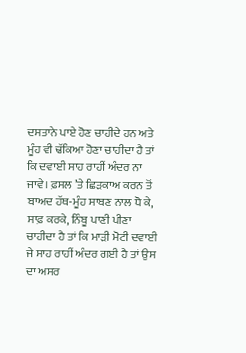ਦਸਤਾਨੇ ਪਾਏ ਹੋਣ ਚਾਹੀਦੇ ਹਨ ਅਤੇ ਮੂੰਹ ਵੀ ਢੱਕਿਆ ਹੋਣਾ ਚਾਹੀਦਾ ਹੈ ਤਾਂ ਕਿ ਦਵਾਈ ਸਾਹ ਰਾਹੀਂ ਅੰਦਰ ਨਾ ਜਾਵੇ। ਫ਼ਸਲ ’ਤੇ ਛਿੜਕਾਅ ਕਰਨ ਤੋਂ ਬਾਅਦ ਹੱਥ-ਮੂੰਹ ਸਾਬਣ ਨਾਲ ਧੋ ਕੇ, ਸਾਫ਼ ਕਰਕੇ, ਨਿੰਬੂ ਪਾਣੀ ਪੀਣਾ ਚਾਹੀਦਾ ਹੈ ਤਾਂ ਕਿ ਮਾੜੀ ਮੋਟੀ ਦਵਾਈ ਜੇ ਸਾਹ ਰਾਹੀਂ ਅੰਦਰ ਗਈ ਹੈ ਤਾਂ ਉਸ ਦਾ ਅਸਰ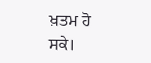ਖ਼ਤਮ ਹੋ ਸਕੇ।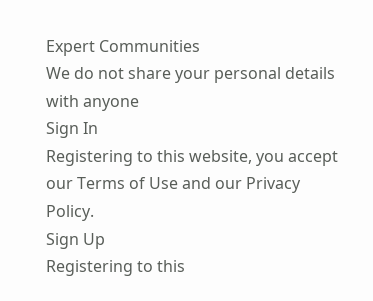Expert Communities
We do not share your personal details with anyone
Sign In
Registering to this website, you accept our Terms of Use and our Privacy Policy.
Sign Up
Registering to this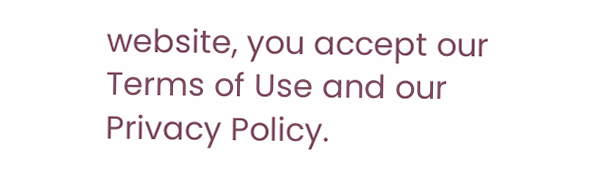website, you accept our Terms of Use and our Privacy Policy.